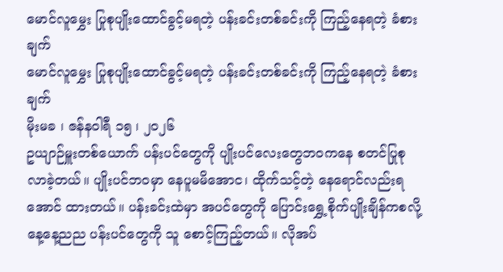မောင်လူမွှေး ပြုစုပျိုးထောင်ခွင့်မရတဲ့ ပန်းခင်းတစ်ခင်းကို ကြည့်နေရတဲ့ ခံစားချက်
မောင်လူမွှေး ပြုစုပျိုးထောင်ခွင့်မရတဲ့ ပန်းခင်းတစ်ခင်းကို ကြည့်နေရတဲ့ ခံစားချက်
မိုးမခ ၊ ဇန်နဝါရီ ၁၅ ၊ ၂၀၂၆
ဥယျာဉ်မှူးတစ်ယောက် ပန်းပင်တွေကို ပျိုးပင်လေးတွေဘဝကနေ စတင်ပြုစုလာခဲ့တယ်။ ပျိုးပင်ဘဝမှာ နေပူမမိအောင၊ ထိုက်သင့်တဲ့ နေရောင်လည်းရအောင် ထားတယ်။ ပန်းခင်းထဲမှာ အပင်တွေကို ပြောင်းရွှေ့စိုက်ပျိုးချိန်ကစလို့ နေ့နေ့ညည ပန်းပင်တွေကို သူ စောင့်ကြည့်တယ်။ လိုအပ်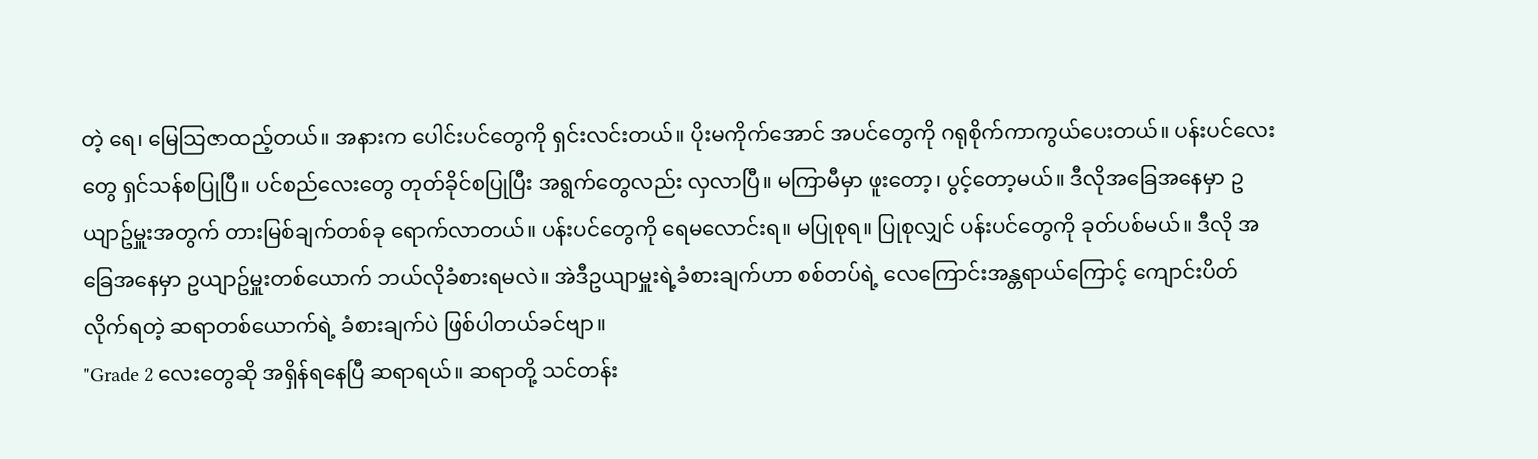တဲ့ ရေ၊ မြေသြဇာထည့်တယ်။ အနားက ပေါင်းပင်တွေကို ရှင်းလင်းတယ်။ ပိုးမကိုက်အောင် အပင်တွေကို ဂရုစိုက်ကာကွယ်ပေးတယ်။ ပန်းပင်လေးတွေ ရှင်သန်စပြုပြီ။ ပင်စည်လေးတွေ တုတ်ခိုင်စပြုပြီး အရွက်တွေလည်း လှလာပြီ။ မကြာမီမှာ ဖူးတော့၊ ပွင့်တော့မယ်။ ဒီလိုအခြေအနေမှာ ဥယျာဥ်မှူးအတွက် တားမြစ်ချက်တစ်ခု ရောက်လာတယ်။ ပန်းပင်တွေကို ရေမလောင်းရ။ မပြုစုရ။ ပြုစုလျှင် ပန်းပင်တွေကို ခုတ်ပစ်မယ်။ ဒီလို အခြေအနေမှာ ဥယျာဥ်မှူးတစ်ယောက် ဘယ်လိုခံစားရမလဲ။ အဲဒီဥယျာမှူးရဲ့ခံစားချက်ဟာ စစ်တပ်ရဲ့ လေကြောင်းအန္တရာယ်ကြောင့် ကျောင်းပိတ်လိုက်ရတဲ့ ဆရာတစ်ယောက်ရဲ့ ခံစားချက်ပဲ ဖြစ်ပါတယ်ခင်ဗျာ။
"Grade 2 လေးတွေဆို အရှိန်ရနေပြီ ဆရာရယ်။ ဆရာတို့ သင်တန်း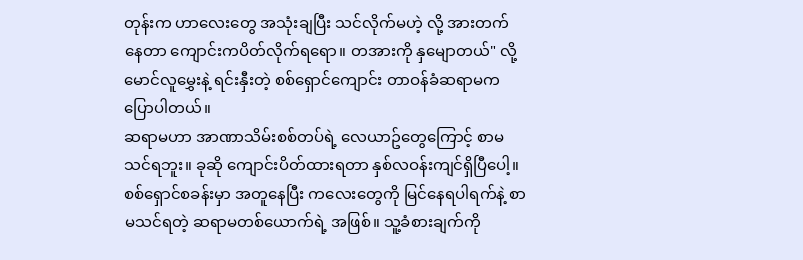တုန်းက ဟာလေးတွေ အသုံးချပြီး သင်လိုက်မဟဲ့ လို့ အားတက်နေတာ ကျောင်းကပိတ်လိုက်ရရော။ တအားကို နှမျောတယ်" လို့ မောင်လူမွှေးနဲ့ ရင်းနှီးတဲ့ စစ်ရှောင်ကျောင်း တာဝန်ခံဆရာမက ပြောပါတယ်။
ဆရာမဟာ အာဏာသိမ်းစစ်တပ်ရဲ့ လေယာဥ်တွေကြောင့် စာမသင်ရဘူး။ ခုဆို ကျောင်းပိတ်ထားရတာ နှစ်လဝန်းကျင်ရှိပြီပေါ့။ စစ်ရှောင်စခန်းမှာ အတူနေပြီး ကလေးတွေကို မြင်နေရပါရက်နဲ့ စာမသင်ရတဲ့ ဆရာမတစ်ယောက်ရဲ့ အဖြစ်။ သူ့ခံစားချက်ကို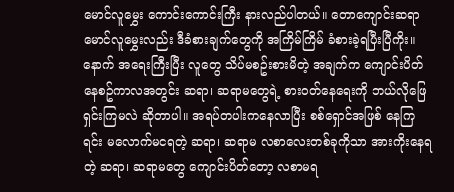မောင်လူမွှေး ကောင်းကောင်းကြီး နားလည်ပါတယ်။ တောကျောင်းဆရာ မောင်လူမွှေးလည်း ဒီခံစားချက်တွေကို အကြိမ်ကြိမ် ခံစားခဲ့ရပြီးပြီကိုး။
နောက် အရေးကြီးပြီး လူတွေ သိပ်မစဥ်းစားမိတဲ့ အချက်က ကျောင်းပိတ်နေစဥ်ကာလအတွင်း ဆရာ၊ ဆရာမတွေရဲ့ စားဝတ်နေရေးကို ဘယ်လိုဖြေရှင်းကြမလဲ ဆိုတာပါ။ အရပ်တပါးကနေလာပြီး စစ်ရှောင်အဖြစ် နေကြရင်း မလောက်မငရတဲ့ ဆရာ၊ ဆရာမ လစာလေးတစ်ခုကိုသာ အားကိုးနေရတဲ့ ဆရာ၊ ဆရာမတွေ ကျောင်းပိတ်တော့ လစာမရ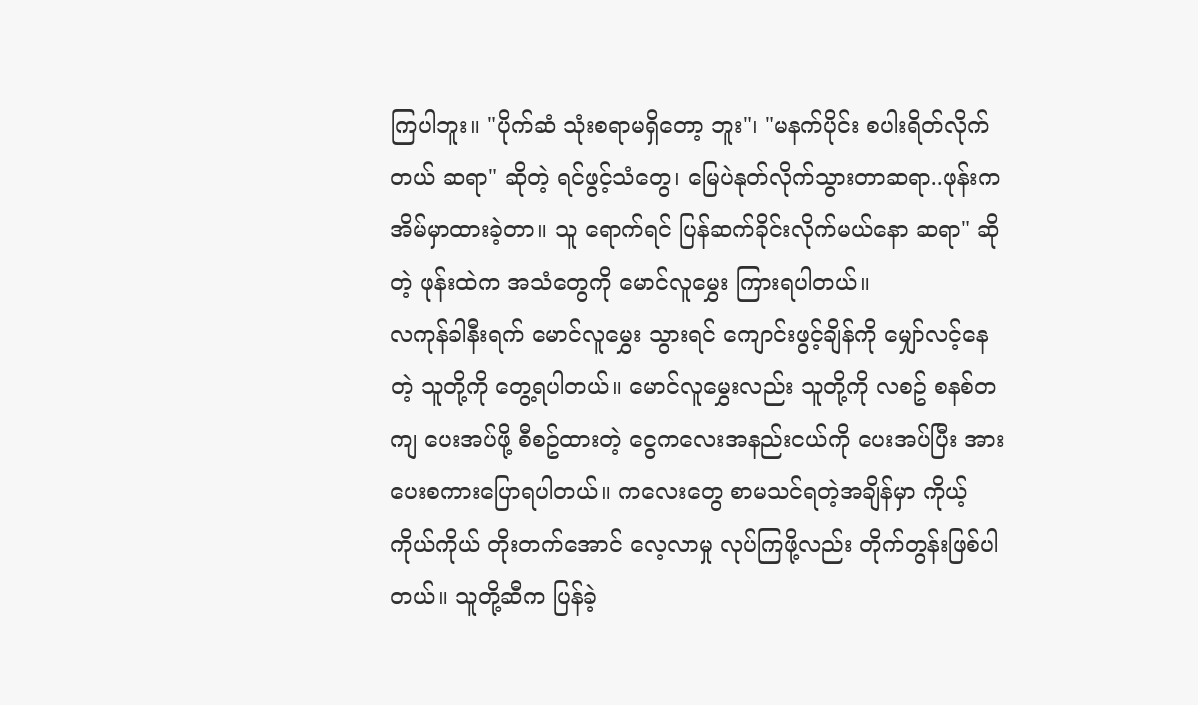ကြပါဘူး။ "ပိုက်ဆံ သုံးစရာမရှိတော့ ဘူး"၊ "မနက်ပိုင်း စပါးရိတ်လိုက်တယ် ဆရာ" ဆိုတဲ့ ရင်ဖွင့်သံတွေ၊ မြေပဲနုတ်လိုက်သွားတာဆရာ..ဖုန်းက အိမ်မှာထားခဲ့တာ။ သူ ရောက်ရင် ပြန်ဆက်ခိုင်းလိုက်မယ်နော ဆရာ" ဆိုတဲ့ ဖုန်းထဲက အသံတွေကို မောင်လူမွှေး ကြားရပါတယ်။
လကုန်ခါနီးရက် မောင်လူမွှေး သွားရင် ကျောင်းဖွင့်ချိန်ကို မျှော်လင့်နေတဲ့ သူတို့ကို တွေ့ရပါတယ်။ မောင်လူမွှေးလည်း သူတို့ကို လစဥ် စနစ်တကျ ပေးအပ်ဖို့ စီစဥ်ထားတဲ့ ငွေကလေးအနည်းငယ်ကို ပေးအပ်ပြီး အားပေးစကားပြောရပါတယ်။ ကလေးတွေ စာမသင်ရတဲ့အချိန်မှာ ကိုယ့်ကိုယ်ကိုယ် တိုးတက်အောင် လေ့လာမှု လုပ်ကြဖို့လည်း တိုက်တွန်းဖြစ်ပါတယ်။ သူတို့ဆီက ပြန်ခဲ့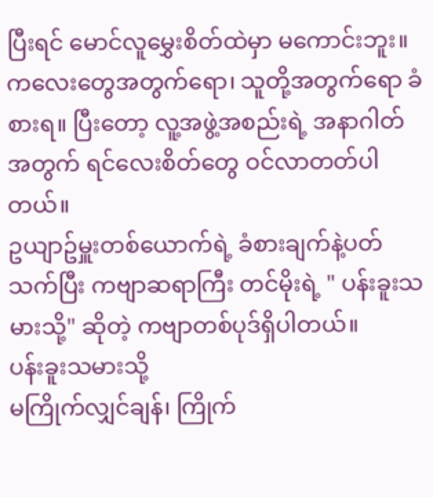ပြီးရင် မောင်လူမွှေးစိတ်ထဲမှာ မကောင်းဘူး။ ကလေးတွေအတွက်ရော၊ သူတို့အတွက်ရော ခံစားရ။ ပြီးတော့ လူ့အဖွဲ့အစည်းရဲ့ အနာဂါတ်အတွက် ရင်လေးစိတ်တွေ ဝင်လာတတ်ပါတယ်။
ဥယျာဥ်မှူးတစ်ယောက်ရဲ့ ခံစားချက်နဲ့ပတ်သက်ပြီး ကဗျာဆရာကြီး တင်မိုးရဲ့ " ပန်းခူးသမားသို့" ဆိုတဲ့ ကဗျာတစ်ပုဒ်ရှိပါတယ်။
ပန်းခူးသမားသို့
မကြိုက်လျှင်ချန်၊ ကြိုက်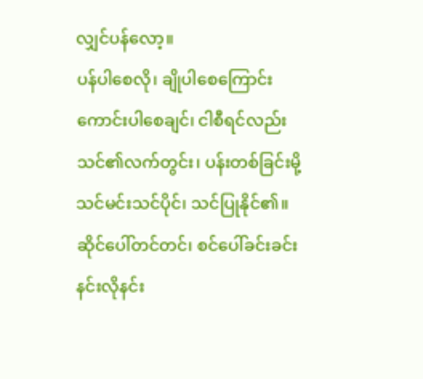လျှင်ပန်လော့။
ပန်ပါစေလို၊ ချိုပါစေကြောင်း
ကောင်းပါစေချင်၊ ငါစီရင်လည်း
သင်၏လက်တွင်း၊ ပန်းတစ်ခြင်းမို့
သင်မင်းသင်ပိုင်၊ သင်ပြုနိုင်၏။
ဆိုင်ပေါ်တင်တင်၊ စင်ပေါ်ခင်းခင်း
နင်းလိုနင်း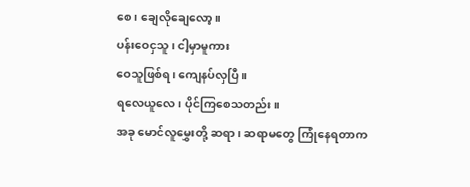စေ၊ ချေလိုချေလော့။
ပန်းဝေငှသူ၊ ငါ့မှာမူကား
ဝေသူဖြစ်ရ၊ ကျေနပ်လှပြီ။
ရလေယူလေ၊ ပိုင်ကြစေသတည်း။
အခု မောင်လူမွှေးတို့ ဆရာ၊ ဆရာမတွေ ကြုံနေရတာက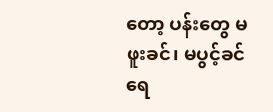တော့ ပန်းတွေ မဖူးခင်၊ မပွင့်ခင် ရေ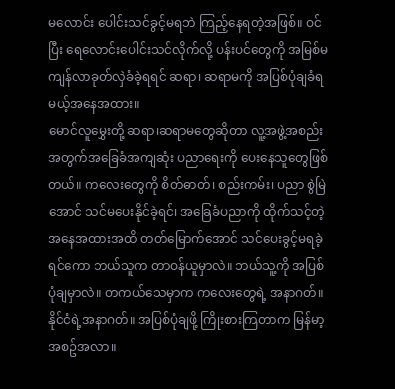မလောင်း ပေါင်းသင်ခွင့်မရဘဲ ကြည့်နေရတဲ့အဖြစ်။ ဝင်ပြီး ရေလောင်းပေါင်းသင်လိုက်လို့ ပန်းပင်တွေကို အမြစ်မကျန်လာခုတ်လှဲခံခဲ့ရရင် ဆရာ၊ ဆရာမကို အပြစ်ပုံချခံရမယ့်အနေအထား။
မောင်လူမွှေးတို့ ဆရာ၊ဆရာမတွေဆိုတာ လူ့အဖွဲ့အစည်း အတွက်အခြေခံအကျဆုံး ပညာရေးကို ပေးနေသူတွေဖြစ်တယ်။ ကလေးတွေကို စိတ်ဓာတ်၊ စည်းကမ်း၊ ပညာ စွဲမြဲအောင် သင်မပေးနိုင်ခဲ့ရင်၊ အခြေခံပညာကို ထိုက်သင့်တဲ့ အနေအထားအထိ တတ်မြောက်အောင် သင်ပေးခွင့်မရခဲ့ရင်ကော ဘယ်သူက တာဝန်ယူမှာလဲ။ ဘယ်သူ့ကို အပြစ်ပုံချမှာလဲ။ တကယ်သေမှာက ကလေးတွေရဲ့ အနာဂတ်။ နိုင်ငံရဲ့အနာဂတ်။ အပြစ်ပုံချဖို့ ကြိုးစားကြတာက မြန်မာ့အစဥ်အလာ။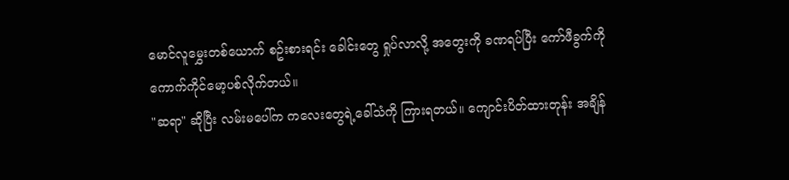မောင်လူမွှေးတစ်ယောက် စဥ်းစားရင်း ခေါင်းတွေ ရှုပ်လာလို့ အတွေးကို ခဏရပ်ပြီး ကော်ဖီခွက်ကို ကောက်ကိုင်မော့ပစ်လိုက်တယ်။
"ဆရာ" ဆိုပြီး လမ်းမပေါ်က ကလေးတွေရဲ့ခေါ်သံကို ကြားရတယ်။ ကျောင်းပိတ်ထားတုန်း အချိန်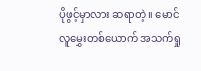ပိုဖွင့်မှာလား ဆရာတဲ့။ မောင်လူမွှေးတစ်ယောက် အသက်ရှု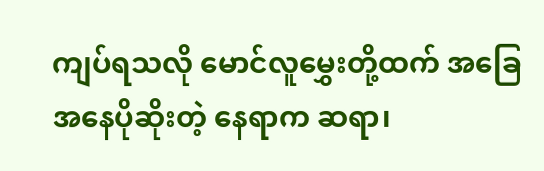ကျပ်ရသလို မောင်လူမွှေးတို့ထက် အခြေအနေပိုဆိုးတဲ့ နေရာက ဆရာ၊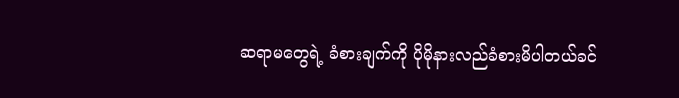ဆရာမတွေရဲ့ ခံစားချက်ကို ပိုမိုနားလည်ခံစားမိပါတယ်ခင်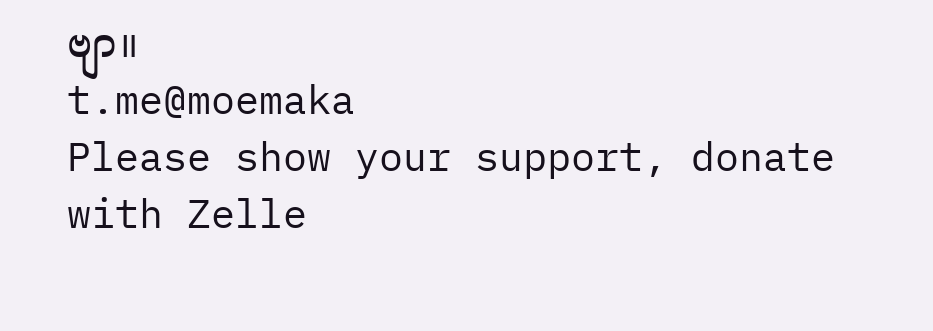ဗျာ။
t.me@moemaka
Please show your support, donate with Zelle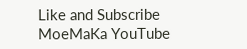Like and Subscribe MoeMaKa YouTube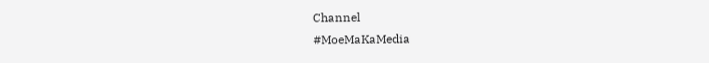Channel
#MoeMaKaMedia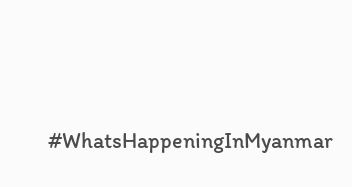#WhatsHappeningInMyanmar